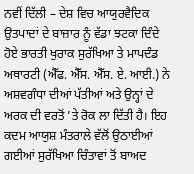ਨਵੀਂ ਦਿੱਲੀ – ਦੇਸ਼ ਵਿਚ ਆਯੁਰਵੈਦਿਕ ਉਤਪਾਦਾਂ ਦੇ ਬਾਜ਼ਾਰ ਨੂੰ ਵੱਡਾ ਝਟਕਾ ਦਿੰਦੇ ਹੋਏ ਭਾਰਤੀ ਖੁਰਾਕ ਸੁਰੱਖਿਆ ਤੇ ਮਾਪਦੰਡ ਅਥਾਰਟੀ (ਐੱਫ. ਐੱਸ. ਐੱਸ. ਏ. ਆਈ.) ਨੇ ਅਸ਼ਵਗੰਧਾ ਦੀਆਂ ਪੱਤੀਆਂ ਅਤੇ ਉਨ੍ਹਾਂ ਦੇ ਅਰਕ ਦੀ ਵਰਤੋਂ ’ਤੇ ਰੋਕ ਲਾ ਦਿੱਤੀ ਹੈ। ਇਹ ਕਦਮ ਆਯੁਸ਼ ਮੰਤਰਾਲੇ ਵੱਲੋਂ ਉਠਾਈਆਂ ਗਈਆਂ ਸੁਰੱਖਿਆ ਚਿੰਤਾਵਾਂ ਤੋਂ ਬਾਅਦ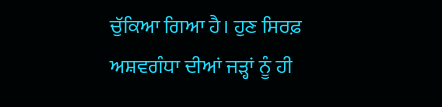ਚੁੱਕਿਆ ਗਿਆ ਹੈ। ਹੁਣ ਸਿਰਫ਼ ਅਸ਼ਵਗੰਧਾ ਦੀਆਂ ਜੜ੍ਹਾਂ ਨੂੰ ਹੀ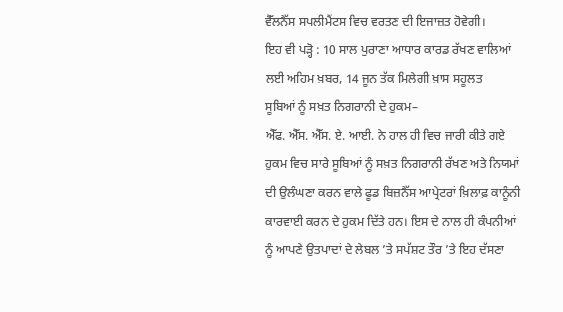ਵੈੱਲਨੈੱਸ ਸਪਲੀਮੈਂਟਸ ਵਿਚ ਵਰਤਣ ਦੀ ਇਜਾਜ਼ਤ ਹੋਵੇਗੀ।
ਇਹ ਵੀ ਪੜ੍ਹੋ : 10 ਸਾਲ ਪੁਰਾਣਾ ਆਧਾਰ ਕਾਰਡ ਰੱਖਣ ਵਾਲਿਆਂ ਲਈ ਅਹਿਮ ਖ਼ਬਰ, 14 ਜੂਨ ਤੱਕ ਮਿਲੇਗੀ ਖ਼ਾਸ ਸਹੂਲਤ
ਸੂਬਿਆਂ ਨੂੰ ਸਖ਼ਤ ਨਿਗਰਾਨੀ ਦੇ ਹੁਕਮ–
ਐੱਫ. ਐੱਸ. ਐੱਸ. ਏ. ਆਈ. ਨੇ ਹਾਲ ਹੀ ਵਿਚ ਜਾਰੀ ਕੀਤੇ ਗਏ ਹੁਕਮ ਵਿਚ ਸਾਰੇ ਸੂਬਿਆਂ ਨੂੰ ਸਖ਼ਤ ਨਿਗਰਾਨੀ ਰੱਖਣ ਅਤੇ ਨਿਯਮਾਂ ਦੀ ਉਲੰਘਣਾ ਕਰਨ ਵਾਲੇ ਫੂਡ ਬਿਜ਼ਨੈੱਸ ਆਪ੍ਰੇਟਰਾਂ ਖ਼ਿਲਾਫ਼ ਕਾਨੂੰਨੀ ਕਾਰਵਾਈ ਕਰਨ ਦੇ ਹੁਕਮ ਦਿੱਤੇ ਹਨ। ਇਸ ਦੇ ਨਾਲ ਹੀ ਕੰਪਨੀਆਂ ਨੂੰ ਆਪਣੇ ਉਤਪਾਦਾਂ ਦੇ ਲੇਬਲ ’ਤੇ ਸਪੱਸ਼ਟ ਤੌਰ ’ਤੇ ਇਹ ਦੱਸਣਾ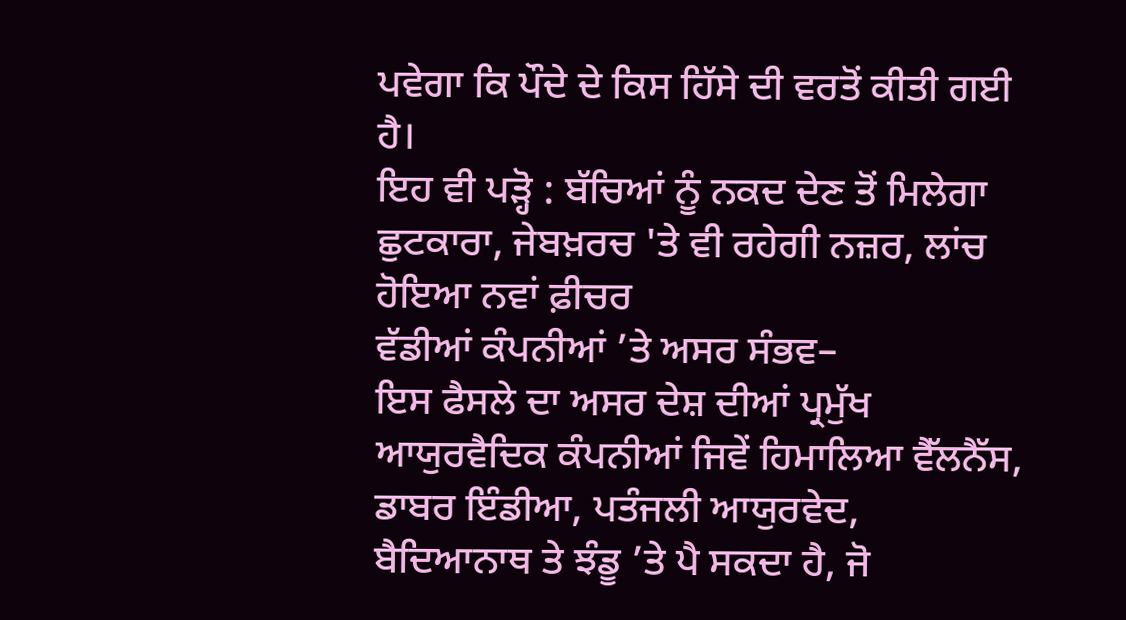ਪਵੇਗਾ ਕਿ ਪੌਦੇ ਦੇ ਕਿਸ ਹਿੱਸੇ ਦੀ ਵਰਤੋਂ ਕੀਤੀ ਗਈ ਹੈ।
ਇਹ ਵੀ ਪੜ੍ਹੋ : ਬੱਚਿਆਂ ਨੂੰ ਨਕਦ ਦੇਣ ਤੋਂ ਮਿਲੇਗਾ ਛੁਟਕਾਰਾ, ਜੇਬਖ਼ਰਚ 'ਤੇ ਵੀ ਰਹੇਗੀ ਨਜ਼ਰ, ਲਾਂਚ ਹੋਇਆ ਨਵਾਂ ਫ਼ੀਚਰ
ਵੱਡੀਆਂ ਕੰਪਨੀਆਂ ’ਤੇ ਅਸਰ ਸੰਭਵ–
ਇਸ ਫੈਸਲੇ ਦਾ ਅਸਰ ਦੇਸ਼ ਦੀਆਂ ਪ੍ਰਮੁੱਖ ਆਯੁਰਵੈਦਿਕ ਕੰਪਨੀਆਂ ਜਿਵੇਂ ਹਿਮਾਲਿਆ ਵੈੱਲਨੈੱਸ, ਡਾਬਰ ਇੰਡੀਆ, ਪਤੰਜਲੀ ਆਯੁਰਵੇਦ, ਬੈਦਿਆਨਾਥ ਤੇ ਝੰਡੂ ’ਤੇ ਪੈ ਸਕਦਾ ਹੈ, ਜੋ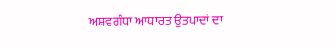ਅਸ਼ਵਗੰਧਾ ਆਧਾਰਤ ਉਤਪਾਦਾਂ ਦਾ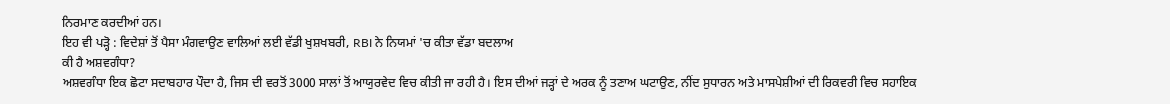ਨਿਰਮਾਣ ਕਰਦੀਆਂ ਹਨ।
ਇਹ ਵੀ ਪੜ੍ਹੋ : ਵਿਦੇਸ਼ਾਂ ਤੋਂ ਪੈਸਾ ਮੰਗਵਾਉਣ ਵਾਲਿਆਂ ਲਈ ਵੱਡੀ ਖੁਸ਼ਖਬਰੀ, RBI ਨੇ ਨਿਯਮਾਂ 'ਚ ਕੀਤਾ ਵੱਡਾ ਬਦਲਾਅ
ਕੀ ਹੈ ਅਸ਼ਵਗੰਧਾ?
ਅਸ਼ਵਗੰਧਾ ਇਕ ਛੋਟਾ ਸਦਾਬਹਾਰ ਪੌਦਾ ਹੈ, ਜਿਸ ਦੀ ਵਰਤੋਂ 3000 ਸਾਲਾਂ ਤੋਂ ਆਯੁਰਵੇਦ ਵਿਚ ਕੀਤੀ ਜਾ ਰਹੀ ਹੈ। ਇਸ ਦੀਆਂ ਜੜ੍ਹਾਂ ਦੇ ਅਰਕ ਨੂੰ ਤਣਾਅ ਘਟਾਉਣ, ਨੀਂਦ ਸੁਧਾਰਨ ਅਤੇ ਮਾਸਪੇਸ਼ੀਆਂ ਦੀ ਰਿਕਵਰੀ ਵਿਚ ਸਹਾਇਕ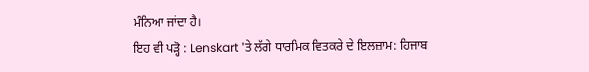ਮੰਨਿਆ ਜਾਂਦਾ ਹੈ।
ਇਹ ਵੀ ਪੜ੍ਹੋ : Lenskart 'ਤੇ ਲੱਗੇ ਧਾਰਮਿਕ ਵਿਤਕਰੇ ਦੇ ਇਲਜ਼ਾਮ: ਹਿਜਾਬ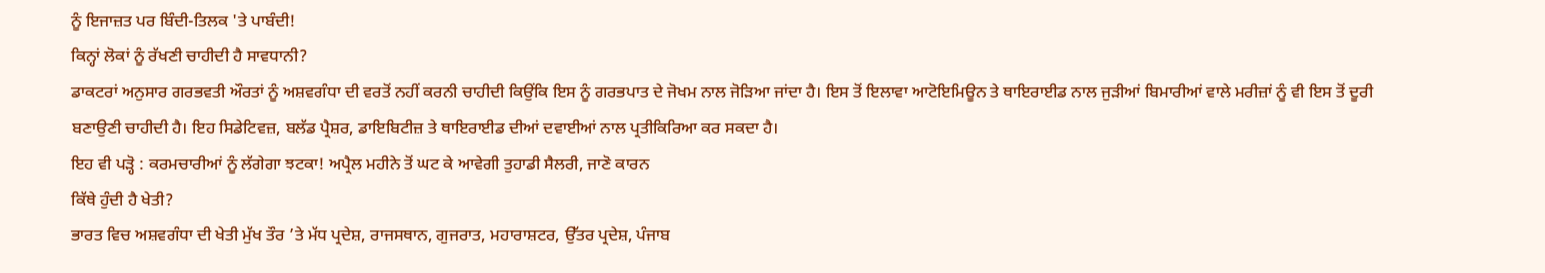ਨੂੰ ਇਜਾਜ਼ਤ ਪਰ ਬਿੰਦੀ-ਤਿਲਕ 'ਤੇ ਪਾਬੰਦੀ!
ਕਿਨ੍ਹਾਂ ਲੋਕਾਂ ਨੂੰ ਰੱਖਣੀ ਚਾਹੀਦੀ ਹੈ ਸਾਵਧਾਨੀ?
ਡਾਕਟਰਾਂ ਅਨੁਸਾਰ ਗਰਭਵਤੀ ਔਰਤਾਂ ਨੂੰ ਅਸ਼ਵਗੰਧਾ ਦੀ ਵਰਤੋਂ ਨਹੀਂ ਕਰਨੀ ਚਾਹੀਦੀ ਕਿਉਂਕਿ ਇਸ ਨੂੰ ਗਰਭਪਾਤ ਦੇ ਜੋਖਮ ਨਾਲ ਜੋੜਿਆ ਜਾਂਦਾ ਹੈ। ਇਸ ਤੋਂ ਇਲਾਵਾ ਆਟੋਇਮਿਊਨ ਤੇ ਥਾਇਰਾਈਡ ਨਾਲ ਜੁੜੀਆਂ ਬਿਮਾਰੀਆਂ ਵਾਲੇ ਮਰੀਜ਼ਾਂ ਨੂੰ ਵੀ ਇਸ ਤੋਂ ਦੂਰੀ ਬਣਾਉਣੀ ਚਾਹੀਦੀ ਹੈ। ਇਹ ਸਿਡੇਟਿਵਜ਼, ਬਲੱਡ ਪ੍ਰੈਸ਼ਰ, ਡਾਇਬਿਟੀਜ਼ ਤੇ ਥਾਇਰਾਈਡ ਦੀਆਂ ਦਵਾਈਆਂ ਨਾਲ ਪ੍ਰਤੀਕਿਰਿਆ ਕਰ ਸਕਦਾ ਹੈ।
ਇਹ ਵੀ ਪੜ੍ਹੋ : ਕਰਮਚਾਰੀਆਂ ਨੂੰ ਲੱਗੇਗਾ ਝਟਕਾ! ਅਪ੍ਰੈਲ ਮਹੀਨੇ ਤੋਂ ਘਟ ਕੇ ਆਵੇਗੀ ਤੁਹਾਡੀ ਸੈਲਰੀ, ਜਾਣੋ ਕਾਰਨ
ਕਿੱਥੇ ਹੁੰਦੀ ਹੈ ਖੇਤੀ?
ਭਾਰਤ ਵਿਚ ਅਸ਼ਵਗੰਧਾ ਦੀ ਖੇਤੀ ਮੁੱਖ ਤੌਰ ’ਤੇ ਮੱਧ ਪ੍ਰਦੇਸ਼, ਰਾਜਸਥਾਨ, ਗੁਜਰਾਤ, ਮਹਾਰਾਸ਼ਟਰ, ਉੱਤਰ ਪ੍ਰਦੇਸ਼, ਪੰਜਾਬ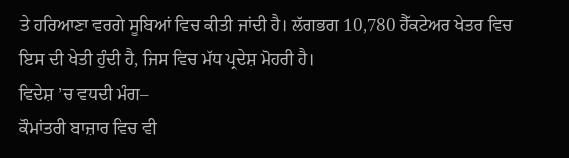ਤੇ ਹਰਿਆਣਾ ਵਰਗੇ ਸੂਬਿਆਂ ਵਿਚ ਕੀਤੀ ਜਾਂਦੀ ਹੈ। ਲੱਗਭਗ 10,780 ਹੈੱਕਟੇਅਰ ਖੇਤਰ ਵਿਚ ਇਸ ਦੀ ਖੇਤੀ ਹੁੰਦੀ ਹੈ, ਜਿਸ ਵਿਚ ਮੱਧ ਪ੍ਰਦੇਸ਼ ਮੋਹਰੀ ਹੈ।
ਵਿਦੇਸ਼ ’ਚ ਵਧਦੀ ਮੰਗ–
ਕੌਮਾਂਤਰੀ ਬਾਜ਼ਾਰ ਵਿਚ ਵੀ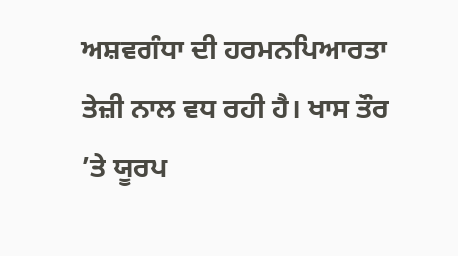ਅਸ਼ਵਗੰਧਾ ਦੀ ਹਰਮਨਪਿਆਰਤਾ ਤੇਜ਼ੀ ਨਾਲ ਵਧ ਰਹੀ ਹੈ। ਖਾਸ ਤੌਰ ’ਤੇ ਯੂਰਪ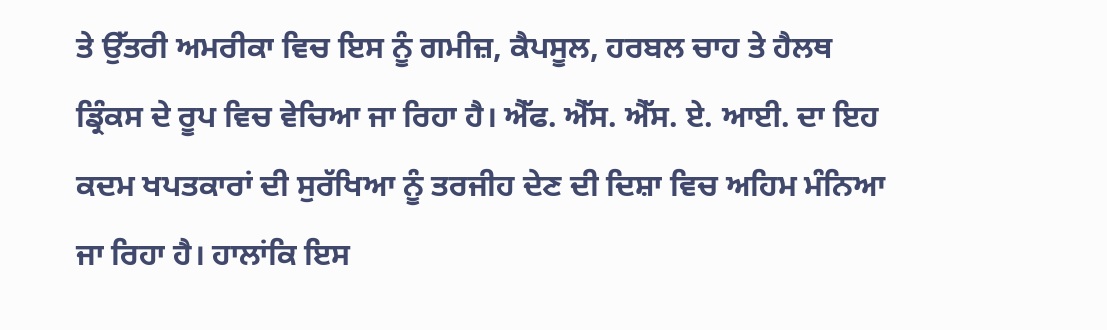ਤੇ ਉੱਤਰੀ ਅਮਰੀਕਾ ਵਿਚ ਇਸ ਨੂੰ ਗਮੀਜ਼, ਕੈਪਸੂਲ, ਹਰਬਲ ਚਾਹ ਤੇ ਹੈਲਥ ਡ੍ਰਿੰਕਸ ਦੇ ਰੂਪ ਵਿਚ ਵੇਚਿਆ ਜਾ ਰਿਹਾ ਹੈ। ਐੱਫ. ਐੱਸ. ਐੱਸ. ਏ. ਆਈ. ਦਾ ਇਹ ਕਦਮ ਖਪਤਕਾਰਾਂ ਦੀ ਸੁਰੱਖਿਆ ਨੂੰ ਤਰਜੀਹ ਦੇਣ ਦੀ ਦਿਸ਼ਾ ਵਿਚ ਅਹਿਮ ਮੰਨਿਆ ਜਾ ਰਿਹਾ ਹੈ। ਹਾਲਾਂਕਿ ਇਸ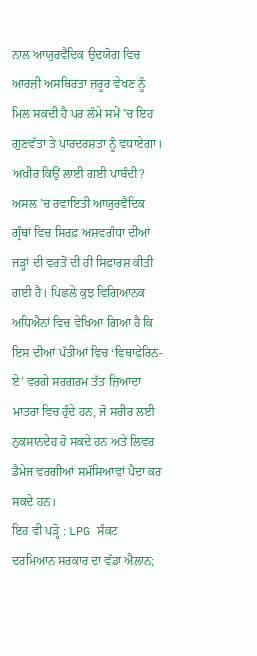ਨਾਲ ਆਯੁਰਵੈਦਿਕ ਉਦਯੋਗ ਵਿਚ ਆਰਜ਼ੀ ਅਸਥਿਰਤਾ ਜ਼ਰੂਰ ਵੇਖਣ ਨੂੰ ਮਿਲ ਸਕਦੀ ਹੈ ਪਰ ਲੰਮੇ ਸਮੇਂ ’ਚ ਇਹ ਗੁਣਵੱਤਾ ਤੇ ਪਾਰਦਰਸ਼ਤਾ ਨੂੰ ਵਧਾਏਗਾ।
ਅਖ਼ੀਰ ਕਿਉਂ ਲਾਈ ਗਈ ਪਾਬੰਦੀ?
ਅਸਲ ’ਚ ਰਵਾਇਤੀ ਆਯੁਰਵੈਦਿਕ ਗ੍ਰੰਥਾਂ ਵਿਚ ਸਿਰਫ਼ ਅਸ਼ਵਗੰਧਾ ਦੀਆਂ ਜੜ੍ਹਾਂ ਦੀ ਵਰਤੋਂ ਦੀ ਹੀ ਸਿਫਾਰਸ਼ ਕੀਤੀ ਗਈ ਹੈ। ਪਿਛਲੇ ਕੁਝ ਵਿਗਿਆਨਕ ਅਧਿਐਨਾਂ ਵਿਚ ਵੇਖਿਆ ਗਿਆ ਹੈ ਕਿ ਇਸ ਦੀਆਂ ਪੱਤੀਆਂ ਵਿਚ ‘ਵਿਥਾਫੇਰਿਨ-ਏ’ ਵਰਗੇ ਸਰਗਰਮ ਤੱਤ ਜ਼ਿਆਦਾ ਮਾਤਰਾ ਵਿਚ ਹੁੰਦੇ ਹਨ, ਜੋ ਸਰੀਰ ਲਈ ਨੁਕਸਾਨਦੇਹ ਹੋ ਸਕਦੇ ਹਨ ਅਤੇ ਲਿਵਰ ਡੈਮੇਜ ਵਰਗੀਆਂ ਸਮੱਸਿਆਵਾਂ ਪੈਦਾ ਕਰ ਸਕਦੇ ਹਨ।
ਇਹ ਵੀ ਪੜ੍ਹੋ : LPG ਸੰਕਟ ਦਰਮਿਆਨ ਸਰਕਾਰ ਦਾ ਵੱਡਾ ਐਲਾਨ;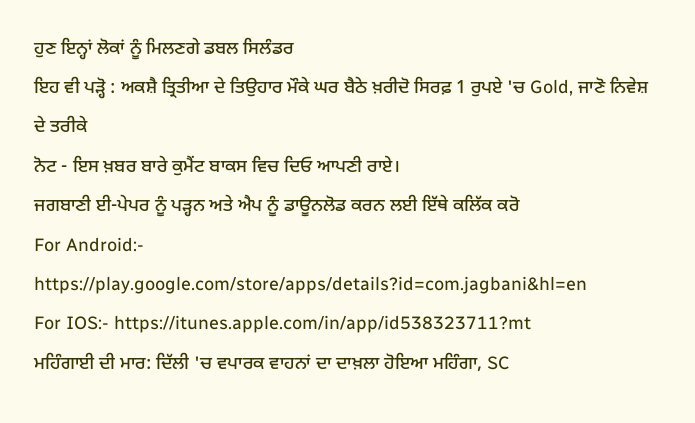ਹੁਣ ਇਨ੍ਹਾਂ ਲੋਕਾਂ ਨੂੰ ਮਿਲਣਗੇ ਡਬਲ ਸਿਲੰਡਰ
ਇਹ ਵੀ ਪੜ੍ਹੋ : ਅਕਸ਼ੈ ਤ੍ਰਿਤੀਆ ਦੇ ਤਿਉਹਾਰ ਮੌਕੇ ਘਰ ਬੈਠੇ ਖ਼ਰੀਦੋ ਸਿਰਫ਼ 1 ਰੁਪਏ 'ਚ Gold, ਜਾਣੋ ਨਿਵੇਸ਼ ਦੇ ਤਰੀਕੇ
ਨੋਟ - ਇਸ ਖ਼ਬਰ ਬਾਰੇ ਕੁਮੈਂਟ ਬਾਕਸ ਵਿਚ ਦਿਓ ਆਪਣੀ ਰਾਏ।
ਜਗਬਾਣੀ ਈ-ਪੇਪਰ ਨੂੰ ਪੜ੍ਹਨ ਅਤੇ ਐਪ ਨੂੰ ਡਾਊਨਲੋਡ ਕਰਨ ਲਈ ਇੱਥੇ ਕਲਿੱਕ ਕਰੋ
For Android:- https://play.google.com/store/apps/details?id=com.jagbani&hl=en
For IOS:- https://itunes.apple.com/in/app/id538323711?mt
ਮਹਿੰਗਾਈ ਦੀ ਮਾਰ: ਦਿੱਲੀ 'ਚ ਵਪਾਰਕ ਵਾਹਨਾਂ ਦਾ ਦਾਖ਼ਲਾ ਹੋਇਆ ਮਹਿੰਗਾ, SC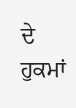ਦੇ ਹੁਕਮਾਂ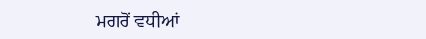ਮਗਰੋਂ ਵਧੀਆਂ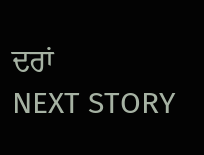ਦਰਾਂ
NEXT STORY